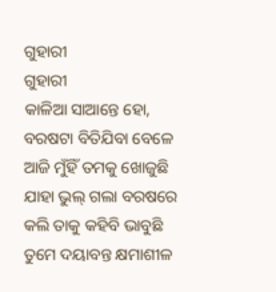ଗୁହାରୀ
ଗୁହାରୀ
କାଳିଆ ସାଆନ୍ତେ ହୋ,
ବରଷଟା ବିତିଯିବା ବେଳେ
ଆଜି ମୁଁହିଁ ତମକୁ ଖୋଜୁଛି
ଯାହା ଭୁଲ୍ ଗଲା ବରଷରେ
କଲି ତାକୁ କହିବି ଭାବୁଛି
ତୁମେ ଦୟାବନ୍ତ କ୍ଷମାଶୀଳ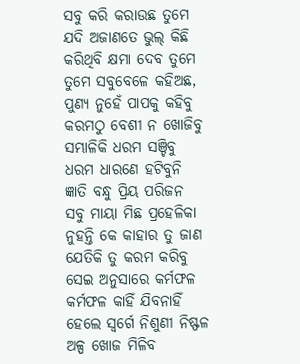ସବୁ କରି କରାଉଛ ତୁମେ
ଯଦି ଅଜାଣତେ ଭୁଲ୍ କିଛି
କରିଥିବି କ୍ଷମା ଦେବ ତୁମେ
ତୁମେ ସବୁବେଳେ କହିଅଛ,
ପୁଣ୍ୟ ନୁହେଁ ପାପକୁ କହିବୁ
କରମଠୁ ବେଶୀ ନ ଖୋଜିବୁ
ସମ୍ଭାଳିକି ଧରମ ସଞ୍ଚିବୁ
ଧରମ ଧାରଣେ ହଟିବୁନି
ଜ୍ଞାତି ବନ୍ଧୁ ପ୍ରିୟ ପରିଜନ
ସବୁ ମାୟା ମିଛ ପ୍ରହେଳିକା
ନୁହନ୍ତି କେ କାହାର ତୁ ଜାଣ
ଯେତିକି ତୁ କରମ କରିବୁ
ସେଇ ଅନୁସାରେ କର୍ମଫଳ
କର୍ମଫଳ କାହିଁ ଯିବନାହିଁ
ହେଲେ ସ୍ବର୍ଗେ ନିଶୁଣୀ ନିଷ୍ଫଳ
ଅଳ୍ପ ଖୋଜ ମିଳିବ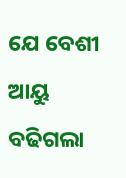ଯେ ବେଶୀ
ଆୟୁ ବଢିଗଲା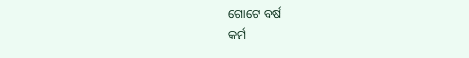ଗୋଟେ ବର୍ଷ
କର୍ମ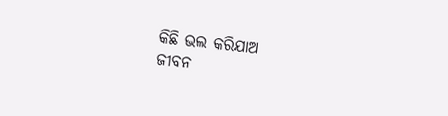କିଛି ଭଲ କରିଯାଅ
ଜୀବନ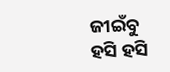ଜୀଇଁବୁ ହସି ହସି